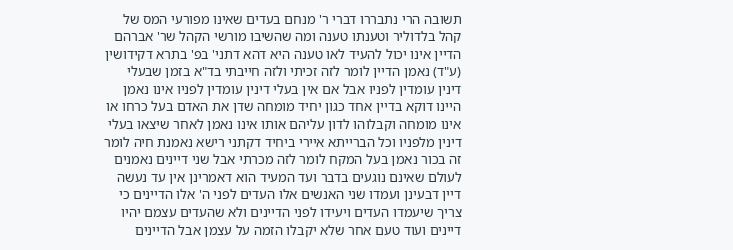תשובה הרי נתבררו דברי ר' מנחם בעדים שאינו מפורעי המס של קהל בלדוליר וטענתו טענה ומה שהשיבו מורשי הקהל שר' אברהם הדיין אינו יכול להעיד לאו טענה היא דהא דתני' בפ' בתרא דקידושין (ע"ד) נאמן הדיין לומר לזה זכיתי ולזה חייבתי בד"א בזמן שבעלי דינין עומדין לפניו אבל אם אין בעלי דינין עומדין לפניו אינו נאמן היינו דוקא בדיין אחד כגון יחיד מומחה שדן את האדם בעל כרחו או אינו מומחה וקבלוהו לדון עליהם אותו אינו נאמן לאחר שיצאו בעלי דינין מלפניו וכל הברייתא איירי ביחיד דקתני רישא נאמנת חיה לומר זה בכור נאמן בעל המקח לומר לזה מכרתי אבל שני דיינים נאמנים לעולם שאינם נוגעים בדבר ועד המעיד הוא דאמרינן אין עד נעשה דיין דבעינן ועמדו שני האנשים אלו העדים לפני ה' אלו הדיינים כי צריך שיעמדו העדים ויעידו לפני הדיינים ולא שהעדים עצמם יהיו דיינים ועוד טעם אחר שלא יקבלו הזמה על עצמן אבל הדיינים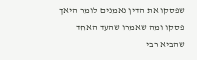שפסקו את הדין נאמנים לומר היאך פסקו ומה שאמרו שהעד האחד שהביא רבי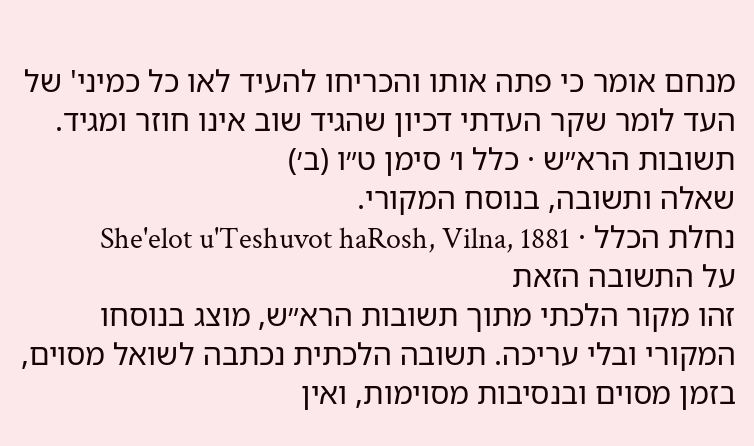מנחם אומר כי פתה אותו והכריחו להעיד לאו כל כמיני' של העד לומר שקר העדתי דכיון שהגיד שוב אינו חוזר ומגיד.
תשובות הרא״ש · כלל ו׳ סימן ט״ו (ב׳)
שאלה ותשובה, בנוסח המקורי.
נחלת הכלל · She'elot u'Teshuvot haRosh, Vilna, 1881
על התשובה הזאת
זהו מקור הלכתי מתוך תשובות הרא״ש, מוצג בנוסחו המקורי ובלי עריכה. תשובה הלכתית נכתבה לשואל מסוים, בזמן מסוים ובנסיבות מסוימות, ואין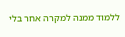ללמוד ממנה למקרה אחר בלי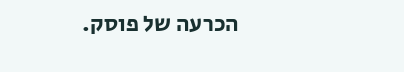הכרעה של פוסק.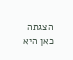הצגתה כאן היא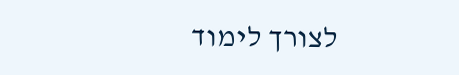לצורך לימוד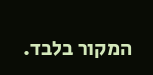המקור בלבד.